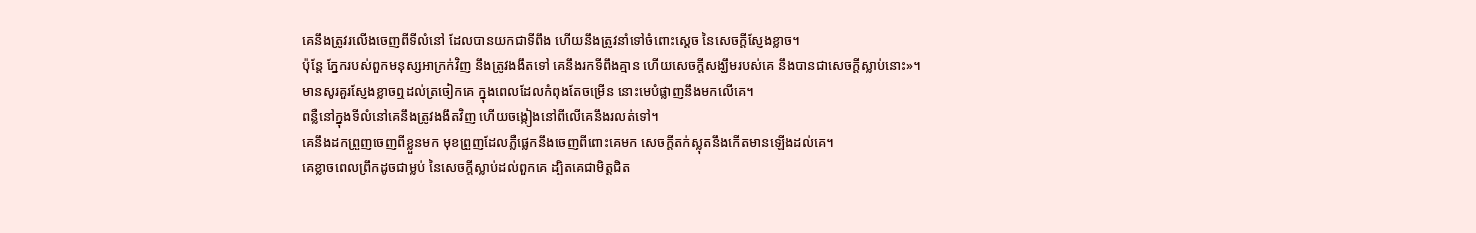គេនឹងត្រូវរលើងចេញពីទីលំនៅ ដែលបានយកជាទីពឹង ហើយនឹងត្រូវនាំទៅចំពោះស្តេច នៃសេចក្ដីស្ញែងខ្លាច។
ប៉ុន្តែ ភ្នែករបស់ពួកមនុស្សអាក្រក់វិញ នឹងត្រូវងងឹតទៅ គេនឹងរកទីពឹងគ្មាន ហើយសេចក្ដីសង្ឃឹមរបស់គេ នឹងបានជាសេចក្ដីស្លាប់នោះ»។
មានសូរគួរស្ញែងខ្លាចឮដល់ត្រចៀកគេ ក្នុងពេលដែលកំពុងតែចម្រើន នោះមេបំផ្លាញនឹងមកលើគេ។
ពន្លឺនៅក្នុងទីលំនៅគេនឹងត្រូវងងឹតវិញ ហើយចង្កៀងនៅពីលើគេនឹងរលត់ទៅ។
គេនឹងដកព្រួញចេញពីខ្លួនមក មុខព្រួញដែលភ្លឺផ្លេកនឹងចេញពីពោះគេមក សេចក្ដីតក់ស្លុតនឹងកើតមានឡើងដល់គេ។
គេខ្លាចពេលព្រឹកដូចជាម្លប់ នៃសេចក្ដីស្លាប់ដល់ពួកគេ ដ្បិតគេជាមិត្តជិត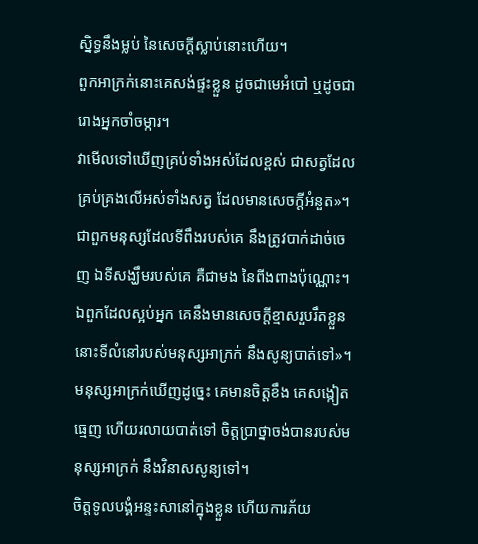ស្និទ្ធនឹងម្លប់ នៃសេចក្ដីស្លាប់នោះហើយ។
ពួកអាក្រក់នោះគេសង់ផ្ទះខ្លួន ដូចជាមេអំបៅ ឬដូចជារោងអ្នកចាំចម្ការ។
វាមើលទៅឃើញគ្រប់ទាំងអស់ដែលខ្ពស់ ជាសត្វដែលគ្រប់គ្រងលើអស់ទាំងសត្វ ដែលមានសេចក្ដីអំនួត»។
ជាពួកមនុស្សដែលទីពឹងរបស់គេ នឹងត្រូវបាក់ដាច់ចេញ ឯទីសង្ឃឹមរបស់គេ គឺជាមង នៃពីងពាងប៉ុណ្ណោះ។
ឯពួកដែលស្អប់អ្នក គេនឹងមានសេចក្ដីខ្មាសរួបរឹតខ្លួន នោះទីលំនៅរបស់មនុស្សអាក្រក់ នឹងសូន្យបាត់ទៅ»។
មនុស្សអាក្រក់ឃើញដូច្នេះ គេមានចិត្តខឹង គេសង្កៀតធ្មេញ ហើយរលាយបាត់ទៅ ចិត្តប្រាថ្នាចង់បានរបស់មនុស្សអាក្រក់ នឹងវិនាសសូន្យទៅ។
ចិត្តទូលបង្គំអន្ទះសានៅក្នុងខ្លួន ហើយការភ័យ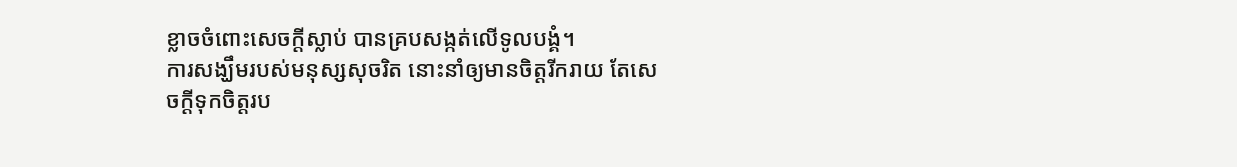ខ្លាចចំពោះសេចក្ដីស្លាប់ បានគ្របសង្កត់លើទូលបង្គំ។
ការសង្ឃឹមរបស់មនុស្សសុចរិត នោះនាំឲ្យមានចិត្តរីករាយ តែសេចក្ដីទុកចិត្តរប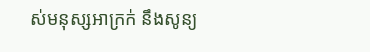ស់មនុស្សអាក្រក់ នឹងសូន្យ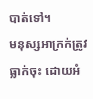បាត់ទៅ។
មនុស្សអាក្រក់ត្រូវធ្លាក់ចុះ ដោយអំ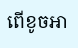ពើខូចអា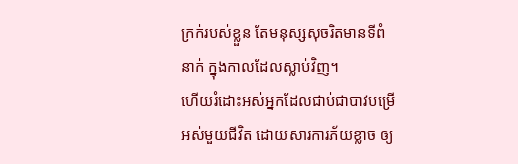ក្រក់របស់ខ្លួន តែមនុស្សសុចរិតមានទីពំនាក់ ក្នុងកាលដែលស្លាប់វិញ។
ហើយរំដោះអស់អ្នកដែលជាប់ជាបាវបម្រើអស់មួយជីវិត ដោយសារការភ័យខ្លាច ឲ្យ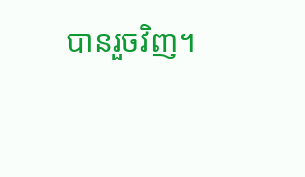បានរួចវិញ។